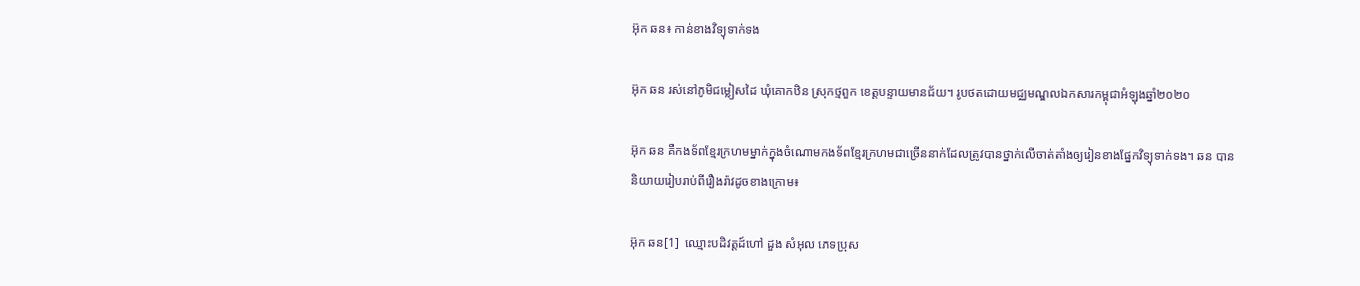អ៊ុក ឆន៖ កាន់ខាងវិទ្យុទាក់ទង

អ៊ុក ឆន រស់នៅភូមិជម្លៀសដៃ ឃុំគោកឋិន ស្រុកថ្មពួក ខេត្តបន្ទាយមានជ័យ។ រូបថតដោយមជ្ឈមណ្ឌលឯកសារកម្ពុជាអំឡុងឆ្នាំ២០២០

អ៊ុក ឆន គឺកងទ័ពខ្មែរក្រហមម្នាក់ក្នុងចំណោមកងទ័ពខ្មែរក្រហមជាច្រើននាក់ដែលត្រូវបានថ្នាក់លើចាត់តាំងឲ្យរៀនខាងផ្នែកវិទ្យុទាក់ទង។ ឆន បាននិយាយរៀបរាប់ពីរឿងរ៉ាវដូចខាងក្រោម៖

អ៊ុក ឆន[1]  ឈ្មោះបដិវត្តដ៍ហៅ ដួង សំអុល ភេទប្រុស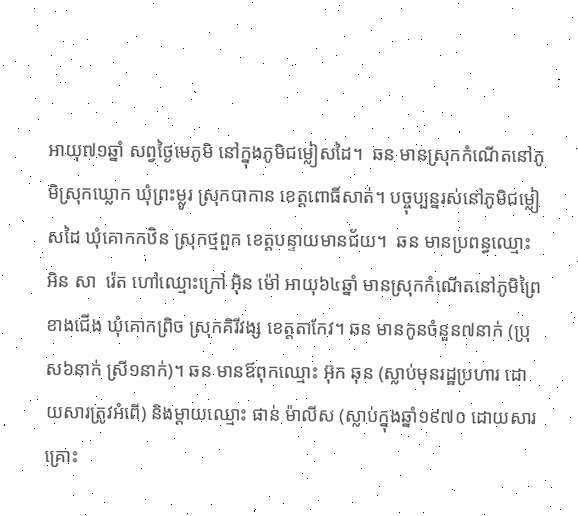អាយុ៧១ឆ្នាំ សព្វថ្ងៃមេភូមិ នៅក្នុងភូមិជម្លៀសដៃ។  ឆន មានស្រុកកំណើតនៅភូមិស្រុកឃ្លោក ឃុំព្រះម្លូរ ស្រុកបាកាន ខេត្តពោធិ៍សាត់។ បច្ចុប្បន្នរស់នៅភូមិជម្លៀសដៃ ឃុំគោកកឋិន ស្រុកថ្មពួក ខេត្តបន្ទាយមានជ័យ។  ឆន មានប្រពន្ធឈ្មោះ អិន សា  រ៉េត ហៅឈ្មោះក្រៅ អ៊ិន ម៉ៅ អាយុ៦៤ឆ្នាំ មានស្រុកកំណើតនៅភូមិព្រៃខាងជើង ឃុំគោកព្រិច ស្រុកគិរីវង្ស ខេត្តតាកែវ។ ឆន មានកូនចំនួន៧នាក់ (ប្រុស៦នាក់ ស្រី១នាក់)។ ឆន មានឪពុកឈ្មោះ អ៊ុក ឆុន (ស្លាប់មុនរដ្ឋប្រហារ ដោយសារត្រូវអំពើ) និងម្ដាយឈ្មោះ ផាន់ ម៉ាលីស (ស្លាប់ក្នុងឆ្នាំ១៩៧០ ដោយសារគ្រោះ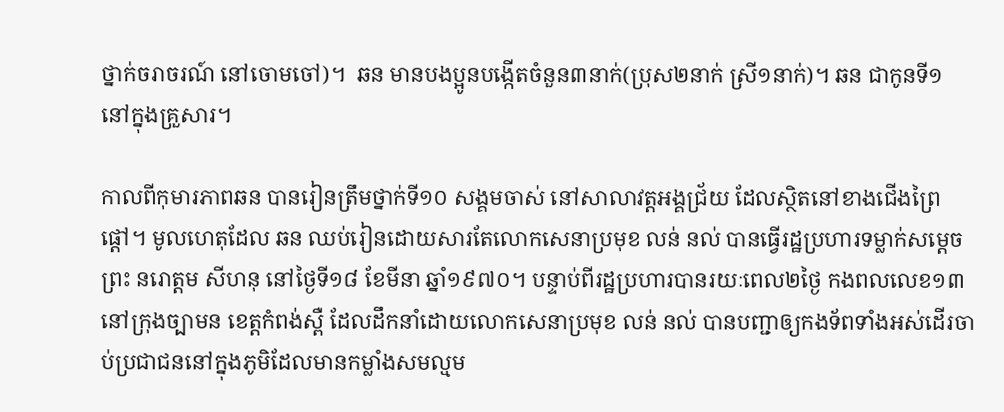ថ្នាក់ចរាចរណ៍ នៅចោមចៅ)។  ឆន មានបងប្អូនបង្កើតចំនួន៣នាក់(ប្រុស២នាក់ ស្រី១នាក់)។ ឆន ជាកូនទី១ នៅក្នុងគ្រួសារ។

កាលពីកុមារភាពឆន បានរៀនត្រឹមថ្នាក់ទី១០ សង្គមចាស់ នៅសាលាវត្តអង្គជ្រ័យ ដែលស្ថិតនៅខាងជើងព្រៃផ្ដៅ។ មូលហេតុដែល ឆន ឈប់រៀនដោយសារតែលោកសេនាប្រមុខ លន់ នល់ បានធ្វើរដ្ឋប្រហារទម្លាក់សម្ដេចព្រះ នរោត្ដម សីហនុ នៅថ្ងៃទី១៨ ខែមីនា ឆ្នាំ១៩៧០។ បន្ទាប់ពីរដ្ឋប្រហារបានរយៈពេល២ថ្ងៃ កងពលលេខ១៣ នៅក្រុងច្បាមន ខេត្តកំពង់ស្ពឺ ដែលដឹកនាំដោយលោកសេនាប្រមុខ លន់ នល់ បានបញ្ជាឲ្យកងទ័ពទាំងអស់ដើរចាប់ប្រជាជននៅក្នុងភូមិដែលមានកម្លាំងសមល្មម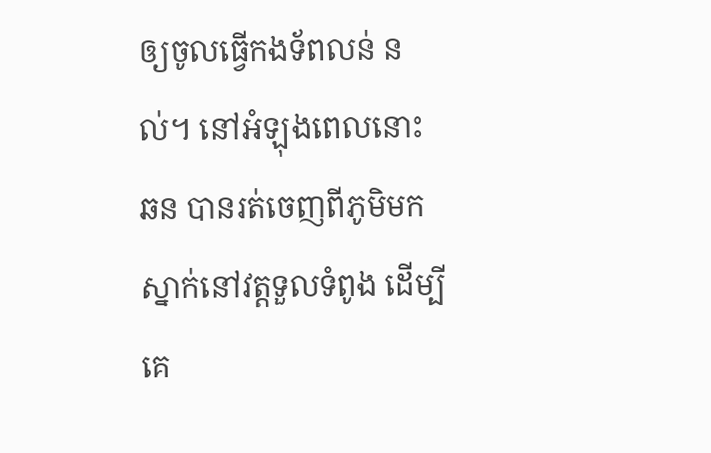ឲ្យចូលធ្វើកងទ័ពលន់ នល់។ នៅអំឡុងពេលនោះ ឆន បានរត់ចេញពីភូមិមកស្នាក់នៅវត្តទួលទំពូង ដើម្បីគេ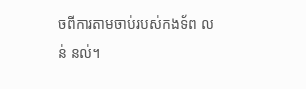ចពីការតាមចាប់របស់កងទ័ព លន់ នល់។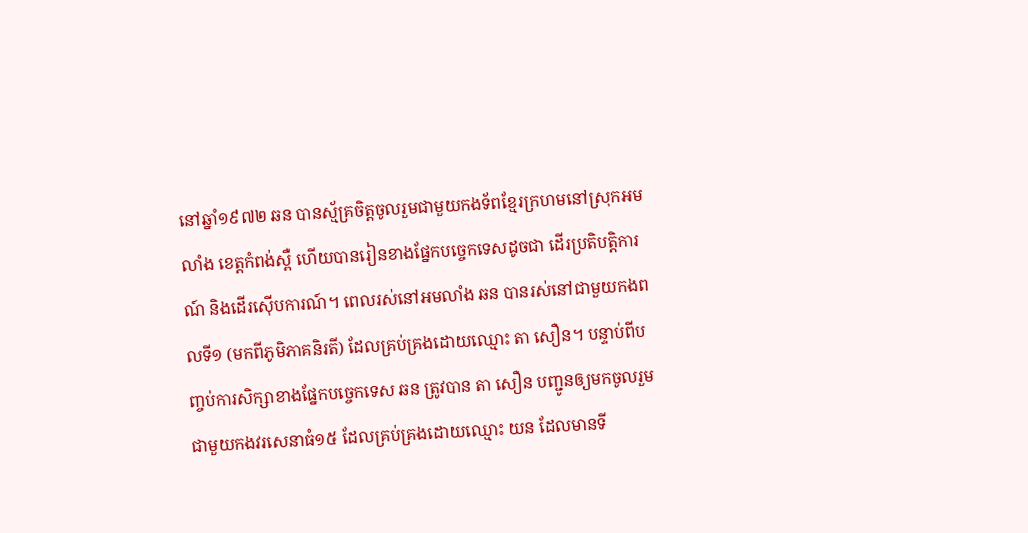នៅឆ្នាំ១៩៧២ ឆន បានស្ម័គ្រចិត្តចូលរួមជាមួយកងទ័ពខ្មែរក្រហមនៅស្រុកអមលាំង ខេត្តកំពង់ស្ពឺ ហើយបានរៀនខាងផ្នែកបច្ចេកទេសដូចជា ដើរប្រតិបត្តិការណ៍ និងដើរស៊ើបការណ៍។ ពេលរស់នៅអមលាំង ឆន បានរស់នៅជាមួយកងពលទី១ (មកពីភូមិភាគនិរតី) ដែលគ្រប់គ្រងដោយឈ្មោះ តា សឿន។ បន្ទាប់ពីបញ្ចប់ការសិក្សាខាងផ្នែកបច្ចេកទេស ឆន ត្រូវបាន តា សឿន បញ្ជូនឲ្យមកចូលរួមជាមួយកងវរសេនាធំ១៥ ដែលគ្រប់គ្រងដោយឈ្មោះ យន ដែលមានទី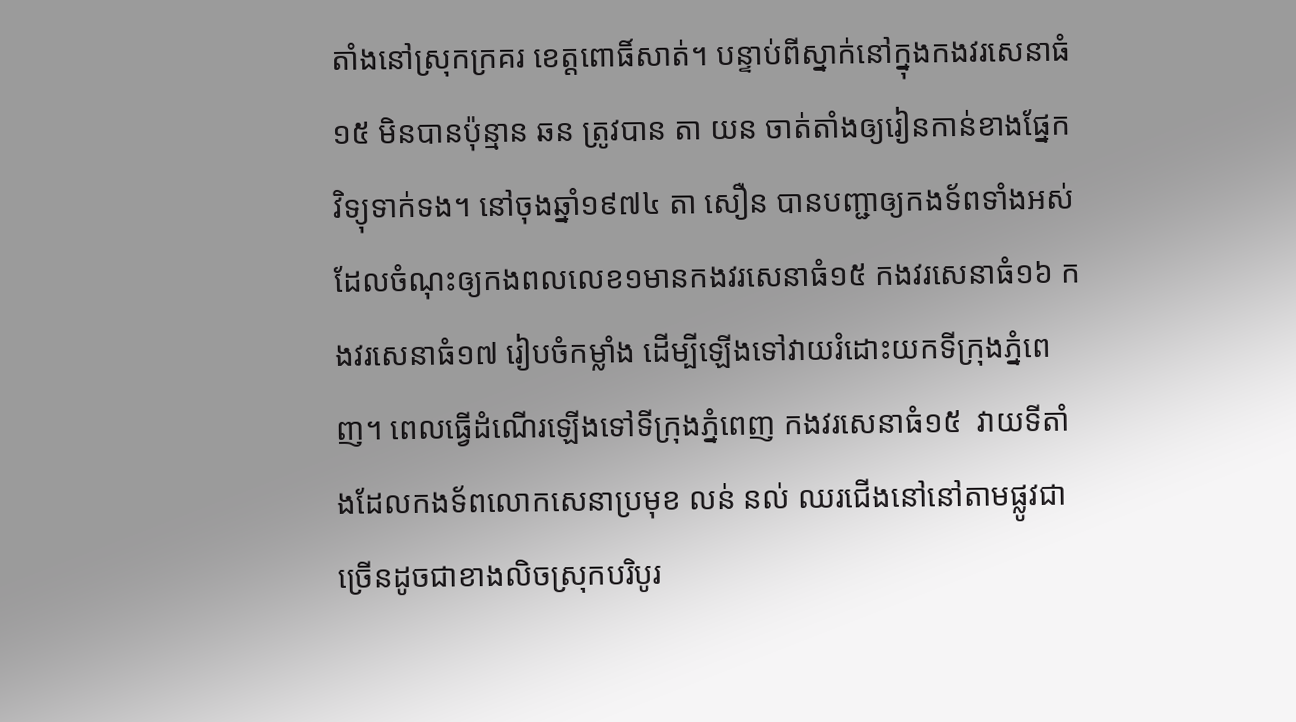តាំងនៅស្រុកក្រគរ ខេត្តពោធិ៍សាត់។ បន្ទាប់ពីស្នាក់នៅក្នុងកងវរសេនាធំ១៥ មិនបានប៉ុន្មាន ឆន ត្រូវបាន តា យន ចាត់តាំងឲ្យរៀនកាន់ខាងផ្នែកវិទ្យុទាក់ទង។ នៅចុងឆ្នាំ១៩៧៤ តា សឿន បានបញ្ជាឲ្យកងទ័ពទាំងអស់ ដែលចំណុះឲ្យកងពលលេខ១មានកងវរសេនាធំ១៥ កងវរសេនាធំ១៦ កងវរសេនាធំ១៧ រៀបចំកម្លាំង ដើម្បីឡើងទៅវាយរំដោះយកទីក្រុងភ្នំពេញ។ ពេលធ្វើដំណើរឡើងទៅទីក្រុងភ្នំពេញ កងវរសេនាធំ១៥  វាយទីតាំងដែលកងទ័ពលោកសេនាប្រមុខ លន់ នល់ ឈរជើងនៅនៅតាមផ្លូវជាច្រើនដូចជាខាងលិចស្រុកបរិបូរ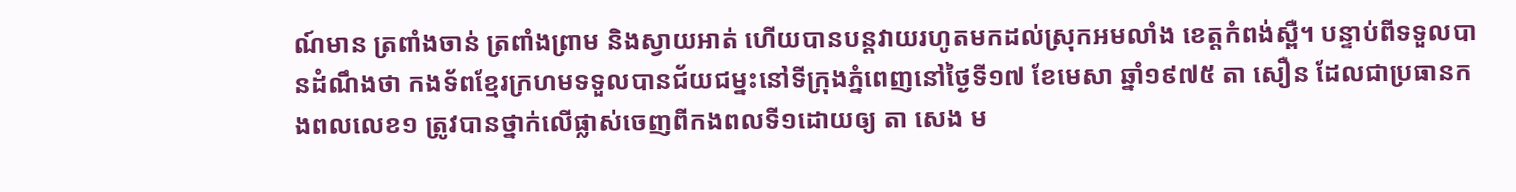ណ៍មាន ត្រពាំងចាន់ ត្រពាំងព្រាម និងស្វាយអាត់ ហើយបានបន្តវាយរហូតមកដល់ស្រុកអមលាំង ខេត្តកំពង់ស្ពឺ។ បន្ទាប់ពីទទួលបានដំណឹងថា កងទ័ពខ្មែរក្រហមទទួលបានជ័យជម្នះនៅទីក្រុងភ្នំពេញនៅថ្ងៃទី១៧ ខែមេសា ឆ្នាំ១៩៧៥ តា សឿន ដែលជាប្រធានកងពលលេខ១ ត្រូវបានថ្នាក់លើផ្លាស់ចេញពីកងពលទី១ដោយឲ្យ តា សេង ម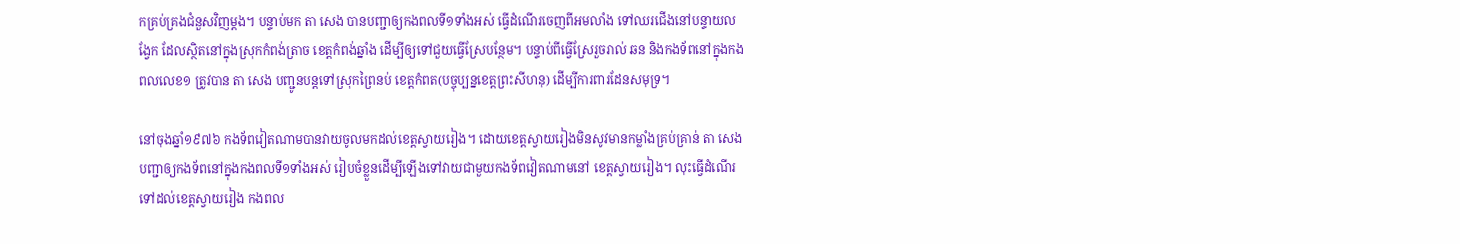កគ្រប់គ្រងជំនួសវិញម្ដង។ បន្ទាប់មក តា សេង បានបញ្ជាឲ្យកងពលទី១ទាំងអស់ ធ្វើដំណើរចេញពីអមលាំង ទៅឈរជើងនៅបន្ទាយលង្វែក ដែលស្ថិតនៅក្នុងស្រុកកំពង់ត្រាច ខេត្តកំពង់ឆ្នាំង ដើម្បីឲ្យទៅជួយធ្វើស្រែបន្ថែម។ បន្ទាប់ពីធ្វើស្រែរួចរាល់ ឆន និងកងទ័ពនៅក្នុងកងពលលេខ១ ត្រូវបាន តា សេង បញ្ជូនបន្តទៅស្រុកព្រៃនប់ ខេត្តកំពត(បច្ចុប្បន្នខេត្តព្រះសីហនុ) ដើម្បីការពារដែនសមុទ្រ។

នៅចុងឆ្នាំ១៩៧៦ កងទ័ពវៀតណាមបានវាយចូលមកដល់ខេត្តស្វាយរៀង។ ដោយខេត្តស្វាយរៀងមិនសូវមានកម្លាំងគ្រប់គ្រាន់ តា សេង បញ្ជាឲ្យកងទ័ពនៅក្នុងកងពលទី១ទាំងអស់ រៀបចំខ្លួនដើម្បីឡើងទៅវាយជាមួយកងទ័ពវៀតណាមនៅ ខេត្តស្វាយរៀង។ លុះធ្វើដំណើរទៅដល់ខេត្តស្វាយរៀង កងពល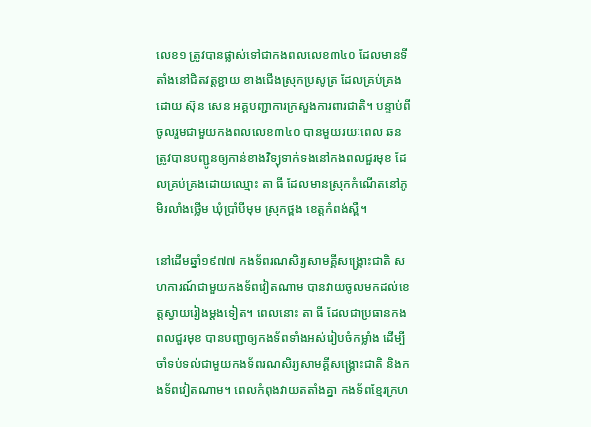លេខ១ ត្រូវបានផ្លាស់ទៅជាកងពលលេខ៣៤០ ដែលមានទីតាំងនៅជិតវត្តខ្ជាយ ខាងជើងស្រុកប្រសូត្រ ដែលគ្រប់គ្រងដោយ ស៊ុន សេន អគ្គបញ្ជាការក្រសួងការពារជាតិ។ បន្ទាប់ពីចូលរួមជាមួយកងពលលេខ៣៤០ បានមួយរយៈពេល ឆន ត្រូវបានបញ្ជូនឲ្យកាន់ខាងវិទ្យុទាក់ទងនៅកងពលជួរមុខ ដែលគ្រប់គ្រងដោយឈ្មោះ តា ធី ដែលមានស្រុកកំណើតនៅភូមិរលាំងថ្លើម ឃុំប្រាំបីមុម ស្រុកថ្ពង ខេត្តកំពង់ស្ពឺ។

នៅដើមឆ្នាំ១៩៧៧ កងទ័ពរណសិរ្យសាមគ្គីសង្រ្គោះជាតិ សហការណ៍ជាមួយកងទ័ពវៀតណាម បានវាយចូលមកដល់ខេត្តស្វាយរៀងម្ដងទៀត។ ពេលនោះ តា ធី ដែលជាប្រធានកងពលជួរមុខ បានបញ្ជាឲ្យកងទ័ពទាំងអស់រៀបចំកម្លាំង ដើម្បីចាំទប់ទល់ជាមួយកងទ័ពរណសិរ្យសាមគ្គីសង្រ្គោះជាតិ និងកងទ័ពវៀតណាម។ ពេលកំពុងវាយតតាំងគ្នា កងទ័ពខ្មែរក្រហ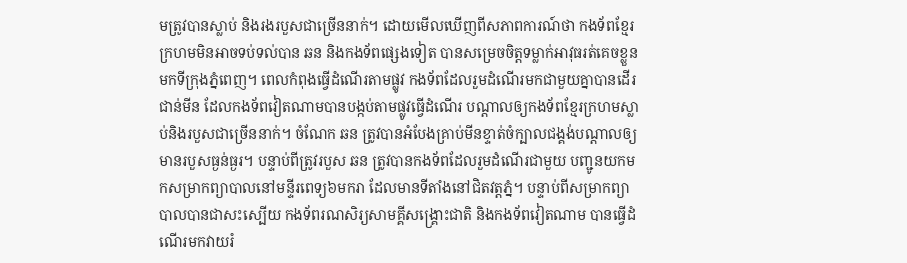មត្រូវបានស្លាប់ និងរងរបួសជាច្រើននាក់។ ដោយមើលឃើញពីសភាពការណ៍ថា កងទ័ពខ្មែរក្រហមមិនអាចទប់ទល់បាន ឆន និងកងទ័ពផ្សេងទៀត បានសម្រេចចិត្តទម្លាក់អាវុធរត់គេចខ្លួនមកទីក្រុងភ្នំពេញ។ ពេលកំពុងធ្វើដំណើរតាមផ្លូវ កងទ័ពដែលរួមដំណើរមកជាមួយគ្នាបានដើរជាន់មីន ដែលកងទ័ពវៀតណាមបានបង្កប់តាមផ្លូវធ្វើដំណើរ បណ្ដាលឲ្យកងទ័ពខ្មែរក្រហមស្លាប់និងរបួសជាច្រើននាក់។ ចំណែក ឆន ត្រូវបានអំបែងគ្រាប់មីនខ្ទាត់ចំក្បាលជង្គង់បណ្ដាលឲ្យមានរបួសធ្ងន់ធ្ងរ។ បន្ទាប់ពីត្រូវរបួស ឆន ត្រូវបានកងទ័ពដែលរួមដំណើរជាមួយ បញ្ជូនយកមកសម្រាកព្យាបាលនៅមន្ទីរពេទ្យ៦មករា ដែលមានទីតាំងនៅជិតវត្តភ្នំ។ បន្ទាប់ពីសម្រាកព្យាបាលបានជាសះស្បើយ កងទ័ពរណសិរ្យសាមគ្គីសង្រ្គោះជាតិ និងកងទ័ពវៀតណាម បានធ្វើដំណើរមកវាយរំ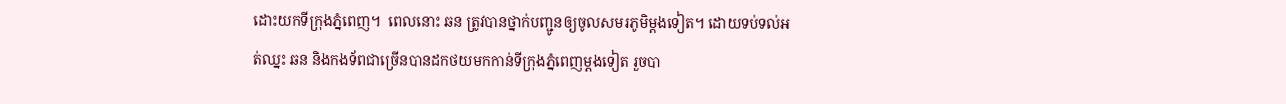ដោះយកទីក្រុងភ្នំពេញ។  ពេលនោះ ឆន ត្រូវបានថ្នាក់បញ្ជូនឲ្យចូលសមរភូមិម្ដងទៀត។ ដោយទប់ទល់អត់ឈ្នះ ឆន និងកងទ័ពជាច្រើនបានដកថយមកកាន់ទីក្រុងភ្នំពេញម្ដងទៀត រួចបា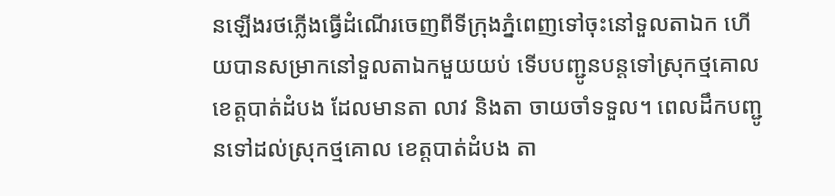នឡើងរថភ្លើងធ្វើដំណើរចេញពីទីក្រុងភ្នំពេញទៅចុះនៅទួលតាឯក ហើយបានសម្រាកនៅទួលតាឯកមួយយប់ ទើបបញ្ជូនបន្តទៅស្រុកថ្មគោល ខេត្តបាត់ដំបង ដែលមានតា លាវ និងតា ចាយចាំទទួល។ ពេលដឹកបញ្ជូនទៅដល់ស្រុកថ្មគោល ខេត្តបាត់ដំបង តា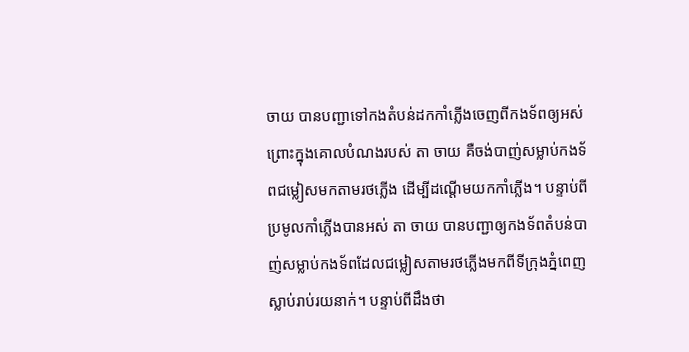ចាយ បានបញ្ជាទៅកងតំបន់ដកកាំភ្លើងចេញពីកងទ័ពឲ្យអស់ ព្រោះក្នុងគោលបំណងរបស់ តា ចាយ គឺចង់បាញ់សម្លាប់កងទ័ពជម្លៀសមកតាមរថភ្លើង ដើម្បីដណ្ដើមយកកាំភ្លើង។ បន្ទាប់ពីប្រមូលកាំភ្លើងបានអស់ តា ចាយ បានបញ្ជាឲ្យកងទ័ពតំបន់បាញ់សម្លាប់កងទ័ពដែលជម្លៀសតាមរថភ្លើងមកពីទីក្រុងភ្នំពេញស្លាប់រាប់រយនាក់។ បន្ទាប់ពីដឹងថា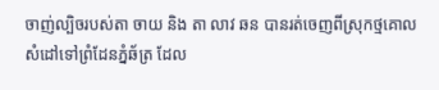ចាញ់ល្បិចរបស់តា ចាយ និង តា លាវ ឆន បានរត់ចេញពីស្រុកថ្មគោល សំដៅទៅព្រំដែនភ្នំឆ័ត្រ ដែល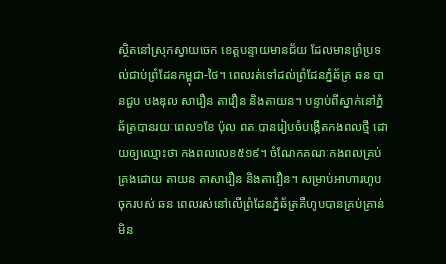ស្ថិតនៅស្រុកស្វាយចេក ខេត្តបន្ទាយមានជ័យ ដែលមានព្រំប្រទល់ជាប់ព្រំដែនកម្ពុជា-ថៃ។ ពេលរត់ទៅដល់ព្រំដែនភ្នំឆ័ត្រ ឆន បានជួប បងឌុល សារឿន តាវឿន និងតាយន។ បន្ទាប់ពីស្នាក់នៅភ្នំឆ័ត្របានរយៈពេល១ខែ ប៉ុល ពត បានរៀបចំបង្កើតកងពលថ្មី ដោយឲ្យឈ្មោះថា កងពលលេខ៥១៩។ ចំណែកគណៈកងពលគ្រប់គ្រងដោយ តាយន តាសារឿន និងតាវឿន។ សម្រាប់អាហារហូបចុករបស់ ឆន ពេលរស់នៅលើព្រំដែនភ្នំឆ័ត្រគឺហូបបានគ្រប់គ្រាន់មិន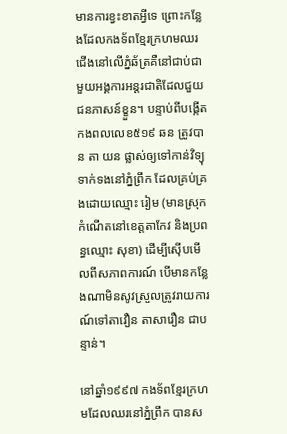មានការខ្វះខាតអ្វីទេ ព្រោះកន្លែងដែលកងទ័ពខ្មែរក្រហមឈរជើងនៅលើភ្នំឆ័ត្រគឺនៅជាប់ជាមួយអង្គការអន្តរជាតិដែលជួយជនភាសន៍ខ្ខួន។ បន្ទាប់ពីបង្កើតកងពលលេខ៥១៩ ឆន ត្រូវបាន តា យន ផ្លាស់ឲ្យទៅកាន់វិទ្យុទាក់ទងនៅភ្នំព្រឹក ដែលគ្រប់គ្រងដោយឈ្មោះ រៀម (មានស្រុកកំណើតនៅខេត្តតាកែវ និងប្រពន្ធឈ្មោះ សុខា) ដើម្បីស៊ើបមើលពីសភាពការណ៍ បើមានកន្លែងណាមិនសូវស្រួលត្រូវរាយការណ៍ទៅតាវឿន តាសារឿន ជាបន្ទាន់។

នៅឆ្នាំ១៩៩៧ កងទ័ពខ្មែរក្រហមដែលឈរនៅភ្នំព្រឹក បានស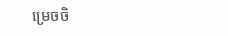ម្រេចចិ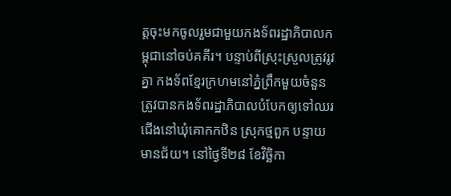ត្តចុះមកចូលរួមជាមួយកងទ័ពរដ្ឋាភិបាលកម្ពុជានៅចប់គគីរ។ បន្ទាប់ពីស្រុះស្រួលត្រូវរូវគ្នា កងទ័ពខ្មែរក្រហមនៅភ្នំព្រឹកមួយចំនួនត្រូវបានកងទ័ពរដ្ឋាភិបាលបំបែកឲ្យទៅឈរជើងនៅឃុំគោកកឋិន ស្រុកថ្មពួក បន្ទាយមានជ័យ។ នៅថ្ងៃទី២៨ ខែវិច្ឆិកា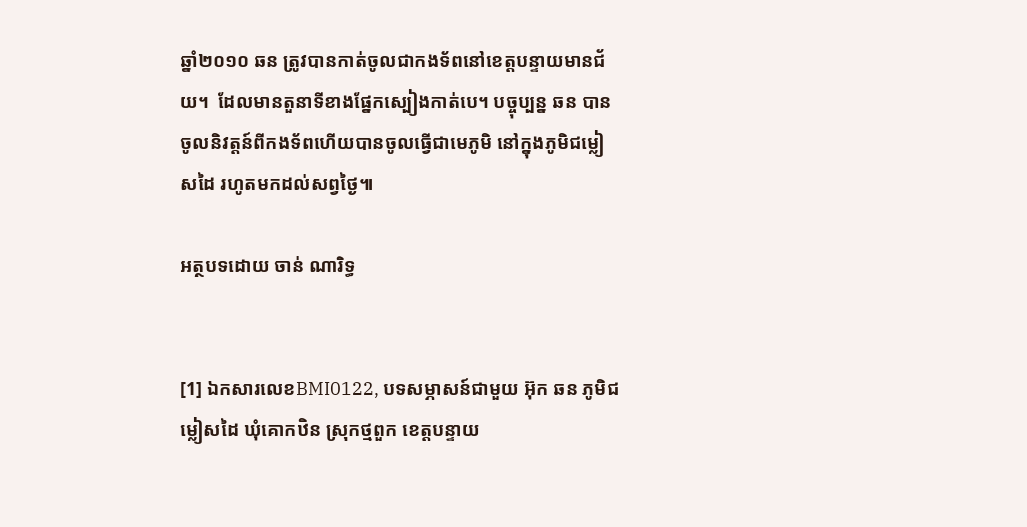ឆ្នាំ២០១០ ឆន ត្រូវបានកាត់ចូលជាកងទ័ពនៅខេត្តបន្ទាយមានជ័យ។  ដែលមានតួនាទីខាងផ្នែកស្បៀងកាត់បេ។ បច្ចុប្បន្ន ឆន បានចូលនិវត្តន៍ពីកងទ័ពហើយបានចូលធ្វើជាមេភូមិ នៅក្នុងភូមិជម្លៀសដៃ រហូតមកដល់សព្វថ្ងៃ៕

អត្ថបទដោយ ចាន់ ណារិទ្ធ


[1] ឯកសារលេខBMI0122, បទសម្ភាសន៍ជាមួយ អ៊ុក ឆន ភូមិជម្លៀសដៃ ឃុំគោកឋិន ស្រុកថ្មពួក ខេត្តបន្ទាយ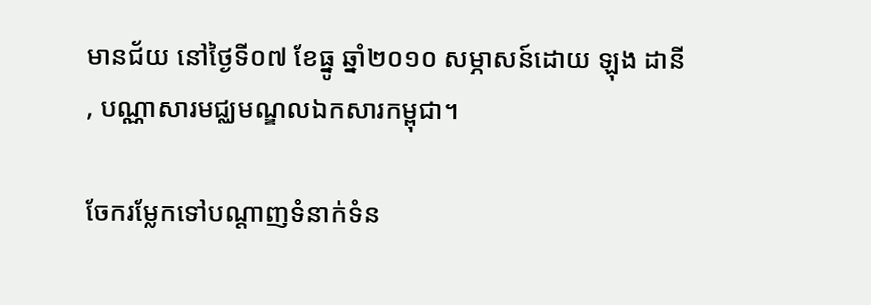មានជ័យ នៅថ្ងៃទី០៧ ខែធ្នូ ឆ្នាំ២០១០ សម្ភាសន៍ដោយ ឡុង ដានី  , បណ្ណាសារមជ្ឈមណ្ឌលឯកសារកម្ពុជា។

ចែករម្លែកទៅបណ្តាញទំនាក់ទំន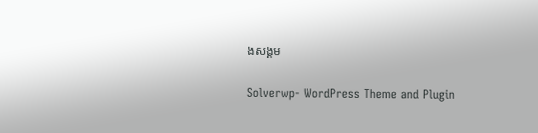ងសង្គម

Solverwp- WordPress Theme and Plugin